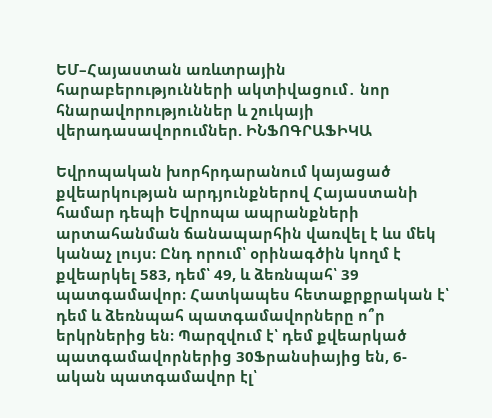ԵՄ–Հայաստան առևտրային հարաբերությունների ակտիվացում․ նոր հնարավորություններ և շուկայի վերադասավորումներ. ԻՆՖՈԳՐԱՖԻԿԱ

Եվրոպական խորհրդարանում կայացած քվեարկության արդյունքներով Հայաստանի համար դեպի Եվրոպա ապրանքների արտահանման ճանապարհին վառվել է ևս մեկ կանաչ լույս։ Ընդ որում՝ օրինագծին կողմ է քվեարկել 583, դեմ՝ 49, և ձեռնպահ՝ 39 պատգամավոր։ Հատկապես հետաքրքրական է՝ դեմ և ձեռնպահ պատգամավորները ո՞ր երկրներից են։ Պարզվում է՝ դեմ քվեարկած պատգամավորներից 30Ֆրանսիայից են, 6-ական պատգամավոր էլ՝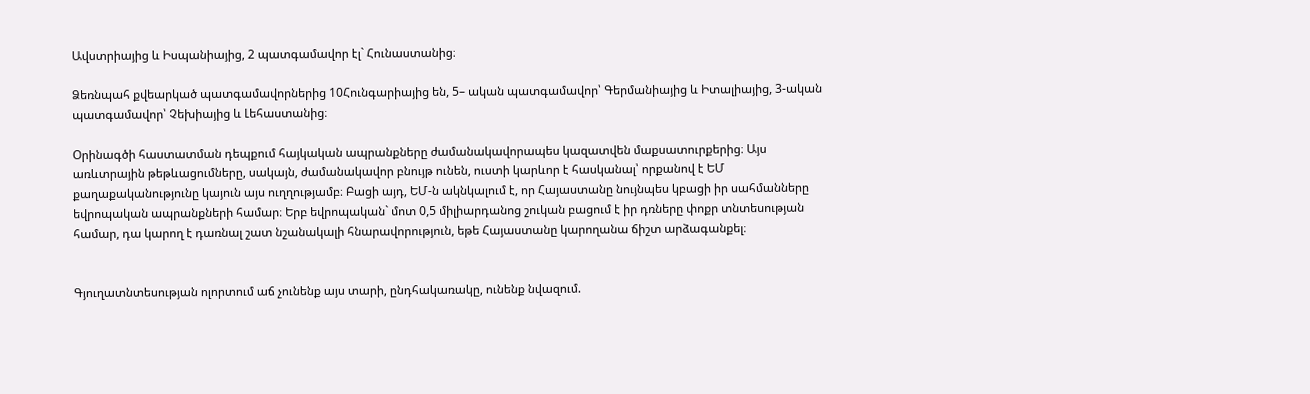Ավստրիայից և Իսպանիայից, 2 պատգամավոր էլ` Հունաստանից։

Ձեռնպահ քվեարկած պատգամավորներից 10Հունգարիայից են, 5– ական պատգամավոր՝ Գերմանիայից և Իտալիայից, 3-ական պատգամավոր՝ Չեխիայից և Լեհաստանից։

Օրինագծի հաստատման դեպքում հայկական ապրանքները ժամանակավորապես կազատվեն մաքսատուրքերից։ Այս առևտրային թեթևացումները, սակայն, ժամանակավոր բնույթ ունեն, ուստի կարևոր է հասկանալ՝ որքանով է ԵՄ քաղաքականությունը կայուն այս ուղղությամբ։ Բացի այդ, ԵՄ-ն ակնկալում է, որ Հայաստանը նույնպես կբացի իր սահմանները եվրոպական ապրանքների համար։ Երբ եվրոպական` մոտ 0,5 միլիարդանոց շուկան բացում է իր դռները փոքր տնտեսության համար, դա կարող է դառնալ շատ նշանակալի հնարավորություն, եթե Հայաստանը կարողանա ճիշտ արձագանքել։


Գյուղատնտեսության ոլորտում աճ չունենք այս տարի, ընդհակառակը, ունենք նվազում.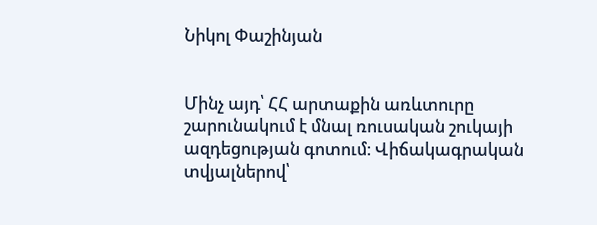Նիկոլ Փաշինյան


Մինչ այդ՝ ՀՀ արտաքին առևտուրը շարունակում է մնալ ռուսական շուկայի ազդեցության գոտում։ Վիճակագրական տվյալներով՝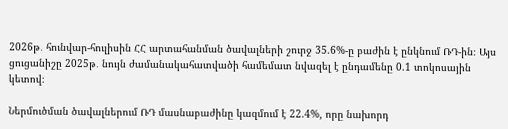2026թ․ հունվար-հուլիսին ՀՀ արտահանման ծավալների շուրջ 35.6%-ը բաժին է ընկնում ՌԴ-ին։ Այս ցուցանիշը 2025թ․ նույն ժամանակահատվածի համեմատ նվազել է ընդամենը 0.1 տոկոսային կետով։

Ներմուծման ծավալներում ՌԴ մասնաբաժինը կազմում է 22.4%, որը նախորդ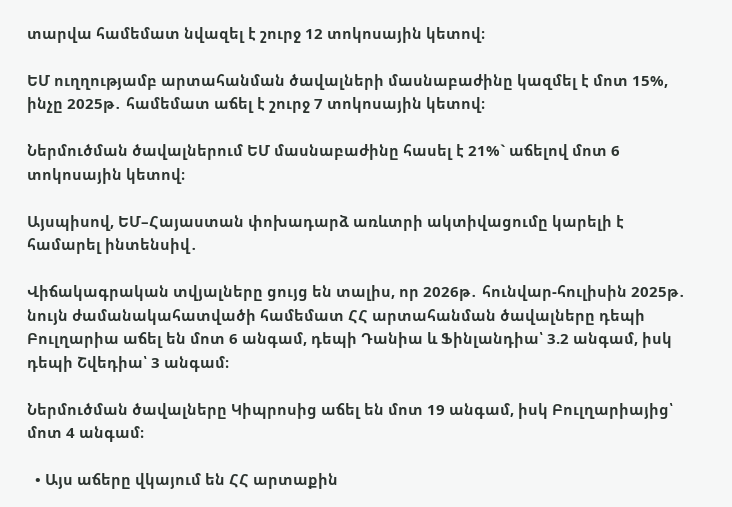տարվա համեմատ նվազել է շուրջ 12 տոկոսային կետով։

ԵՄ ուղղությամբ արտահանման ծավալների մասնաբաժինը կազմել է մոտ 15%, ինչը 2025թ․ համեմատ աճել է շուրջ 7 տոկոսային կետով։

Ներմուծման ծավալներում ԵՄ մասնաբաժինը հասել է 21%` աճելով մոտ 6 տոկոսային կետով։

Այսպիսով, ԵՄ–Հայաստան փոխադարձ առևտրի ակտիվացումը կարելի է համարել ինտենսիվ․

Վիճակագրական տվյալները ցույց են տալիս, որ 2026թ․ հունվար-հուլիսին 2025թ․ նույն ժամանակահատվածի համեմատ ՀՀ արտահանման ծավալները դեպի Բուլղարիա աճել են մոտ 6 անգամ, դեպի Դանիա և Ֆինլանդիա՝ 3.2 անգամ, իսկ դեպի Շվեդիա՝ 3 անգամ։

Ներմուծման ծավալները Կիպրոսից աճել են մոտ 19 անգամ, իսկ Բուլղարիայից՝ մոտ 4 անգամ։

  • Այս աճերը վկայում են ՀՀ արտաքին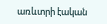առևտրի էական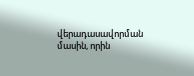վերադասավորման մասին, որին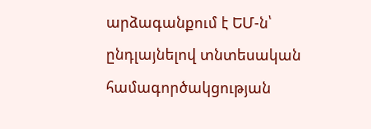արձագանքում է ԵՄ-ն՝ ընդլայնելով տնտեսական համագործակցության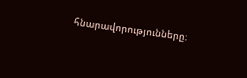հնարավորությունները։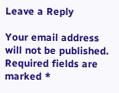Leave a Reply

Your email address will not be published. Required fields are marked *